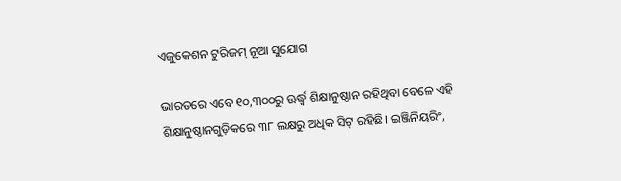ଏଜୁକେଶନ ଟୁରିଜମ୍‌ ନୂଆ ସୁଯୋଗ

ଭାରତରେ ଏବେ ୧୦,୩୦୦ରୁ ଊର୍ଦ୍ଧ୍ୱ ଶିକ୍ଷାନୁଷ୍ଠାନ ରହିଥିବା ବେଳେ ଏହି ଶିକ୍ଷାନୁଷ୍ଠାନଗୁଡ଼ିକରେ ୩୮ ଲକ୍ଷରୁ ଅଧିକ ସିଟ୍‌ ରହିଛି। ଇଞ୍ଜିନିୟରିଂ,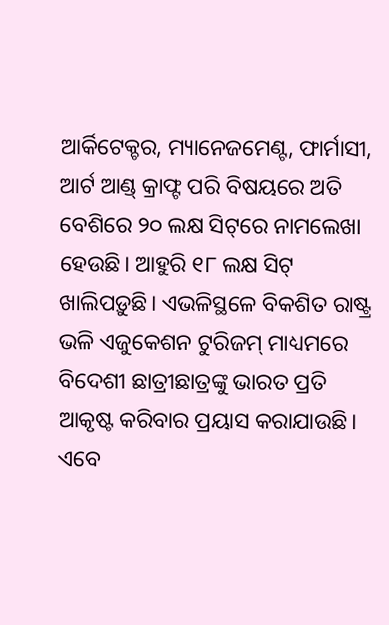ଆର୍କିଟେକ୍ଚର, ମ୍ୟାନେଜମେଣ୍ଟ, ଫାର୍ମାସୀ, ଆର୍ଟ ଆଣ୍ଡ୍‌ କ୍ରାଫ୍ଟ ପରି ବିଷୟରେ ଅତି ବେଶିରେ ୨୦ ଲକ୍ଷ ସିଟ୍‌ରେ ନାମଲେଖା ହେଉଛି। ଆହୁରି ୧୮ ଲକ୍ଷ ସିଟ୍‌ ଖାଲିପଡ଼ୁଛି। ଏଭଳିସ୍ଥଳେ ବିକଶିତ ରାଷ୍ଟ୍ର ଭଳି ଏଜୁକେଶନ ଟୁରିଜମ୍‌ ମାଧ୍ୟମରେ ବିଦେଶୀ ଛାତ୍ରୀଛାତ୍ରଙ୍କୁ ଭାରତ ପ୍ରତି ଆକୃଷ୍ଟ କରିବାର ପ୍ରୟାସ କରାଯାଉଛି। ଏବେ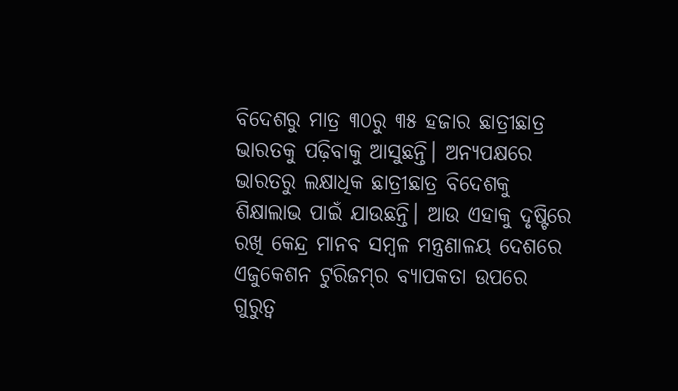ବିଦେଶରୁ ମାତ୍ର ୩୦ରୁ ୩୫ ହଜାର ଛାତ୍ରୀଛାତ୍ର ଭାରତକୁ ପଢ଼ିବାକୁ ଆସୁଛନ୍ତି। ଅନ୍ୟପକ୍ଷରେ ଭାରତରୁ ଲକ୍ଷାଧିକ ଛାତ୍ରୀଛାତ୍ର ବିଦେଶକୁ ଶିକ୍ଷାଲାଭ ପାଇଁ ଯାଉଛନ୍ତି। ଆଉ ଏହାକୁ ଦୃଷ୍ଟିରେ ରଖି କେନ୍ଦ୍ର ମାନବ ସମ୍ବଳ ମନ୍ତ୍ରଣାଳୟ ଦେଶରେ ଏଜୁକେଶନ ଟୁରିଜମ୍‌ର ବ୍ୟାପକତା ଉପରେ ଗୁରୁତ୍ୱ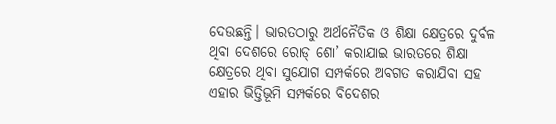ଦେଉଛନ୍ତି। ଭାରତଠାରୁ ଅର୍ଥନୈତିକ ଓ ଶିକ୍ଷା କ୍ଷେତ୍ରରେ ଦୁର୍ବଳ ଥିବା ଦେଶରେ ରୋଡ୍‌ ଶୋ’ କରାଯାଇ ଭାରତରେ ଶିକ୍ଷା କ୍ଷେତ୍ରରେ ଥିବା ସୁଯୋଗ ସମ୍ପର୍କରେ ଅବଗତ କରାଯିବା ସହ ଏହାର ଭିତ୍ତିଭୂମି ସମ୍ପର୍କରେ ବିଦେଶର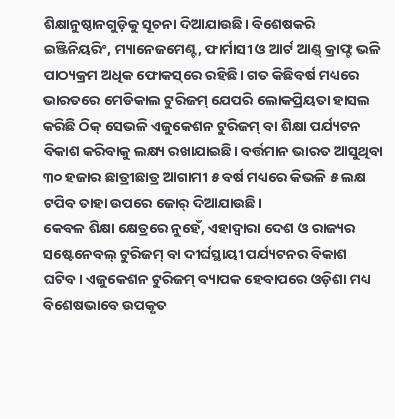ଶିକ୍ଷାନୁଷ୍ଠାନଗୁଡ଼ିକୁ ସୂଚନା ଦିଆଯାଉଛି। ବିଶେଷକରି ଇଞ୍ଜିନିୟରିଂ, ମ୍ୟାନେଜମେଣ୍ଟ, ଫାର୍ମାସୀ ଓ ଆର୍ଟ ଆଣ୍ଡ୍‌ କ୍ରାଫ୍ଟ ଭଳି ପାଠ୍ୟକ୍ରମ ଅଧିକ ଫୋକସ୍‌ରେ ରହିଛି। ଗତ କିଛିବର୍ଷ ମଧ୍ୟରେ ଭାରତରେ ମେଡିକାଲ ଟୁରିଜମ୍‌ ଯେପରି ଲୋକପ୍ରିୟତା ହାସଲ କରିଛି ଠିକ୍‌ ସେଭଳି ଏଜୁକେଶନ ଟୁରିଜମ୍‌ ବା ଶିକ୍ଷା ପର୍ଯ୍ୟଟନ ବିକାଶ କରିବାକୁ ଲକ୍ଷ୍ୟ ରଖାଯାଇଛି। ବର୍ତ୍ତମାନ ଭାରତ ଆସୁଥିବା ୩୦ ହଜାର ଛାତ୍ରୀଛାତ୍ର ଆଗାମୀ ୫ ବର୍ଷ ମଧ୍ୟରେ କିଭଳି ୫ ଲକ୍ଷ ଟପିବ ତାହା ଉପରେ ଜୋର୍‌ ଦିଆଯାଉଛି।
କେବଳ ଶିକ୍ଷା କ୍ଷେତ୍ରରେ ନୁହେଁ, ଏହାଦ୍ୱାରା ଦେଶ ଓ ରାଜ୍ୟର ସଷ୍ଟେନେବଲ୍‌ ଟୁରିଜମ୍‌ ବା ଦୀର୍ଘସ୍ଥାୟୀ ପର୍ଯ୍ୟଟନର ବିକାଶ ଘଟିବ। ଏଜୁକେଶନ ଟୁରିଜମ୍‌ ବ୍ୟାପକ ହେବାପରେ ଓଡ଼ିଶା ମଧ୍ୟ ବିଶେଷଭାବେ ଉପକୃତ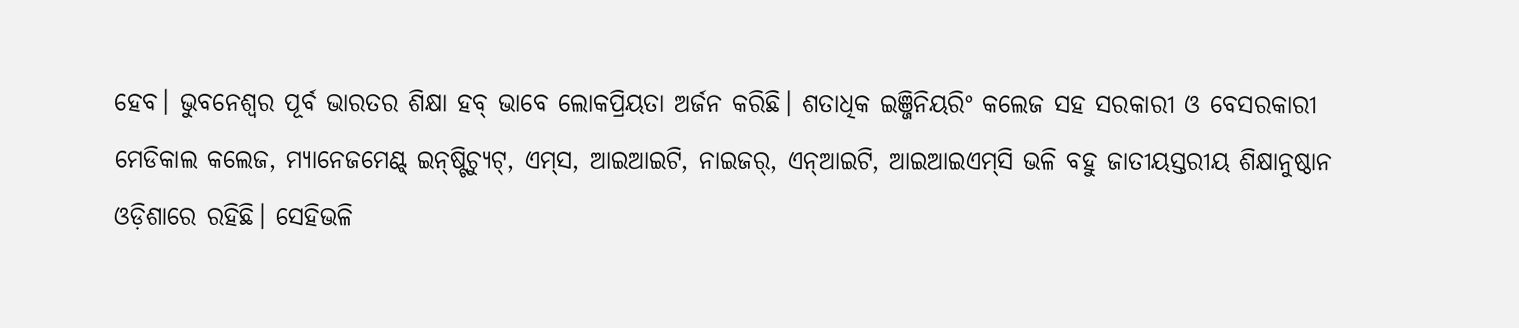ହେବ। ଭୁବନେଶ୍ୱର ପୂର୍ବ ଭାରତର ଶିକ୍ଷା ହବ୍‌ ଭାବେ ଲୋକପ୍ରିୟତା ଅର୍ଜନ କରିଛି। ଶତାଧିକ ଇଞ୍ଜିନିୟରିଂ କଲେଜ ସହ ସରକାରୀ ଓ ବେସରକାରୀ ମେଡିକାଲ କଲେଜ, ମ୍ୟାନେଜମେଣ୍ଟ୍‌ ଇନ୍‌ଷ୍ଟିଚ୍ୟୁଟ୍‌, ଏମ୍‌ସ, ଆଇଆଇଟି, ନାଇଜର୍‌, ଏନ୍‌ଆଇଟି, ଆଇଆଇଏମ୍‌ସି ଭଳି ବହୁ ଜାତୀୟସ୍ତରୀୟ ଶିକ୍ଷାନୁଷ୍ଠାନ ଓଡ଼ିଶାରେ ରହିଛି। ସେହିଭଳି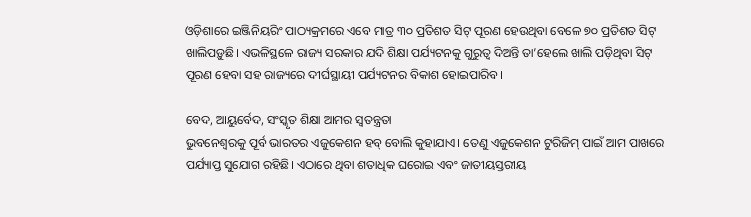ଓଡ଼ିଶାରେ ଇଞ୍ଜିନିୟରିଂ ପାଠ୍ୟକ୍ରମରେ ଏବେ ମାତ୍ର ୩୦ ପ୍ରତିଶତ ସିଟ୍‌ ପୂରଣ ହେଉଥିବା ବେଳେ ୭୦ ପ୍ରତିଶତ ସିଟ୍‌ ଖାଲିପଡ଼ୁଛି। ଏଭଳିସ୍ଥଳେ ରାଜ୍ୟ ସରକାର ଯଦି ଶିକ୍ଷା ପର୍ଯ୍ୟଟନକୁ ଗୁରୁତ୍ୱ ଦିଅନ୍ତି ତା’ହେଲେ ଖାଲି ପଡ଼ିଥିବା ସିଟ୍‌ ପୂରଣ ହେବା ସହ ରାଜ୍ୟରେ ଦୀର୍ଘସ୍ଥାୟୀ ପର୍ଯ୍ୟଟନର ବିକାଶ ହୋଇପାରିବ।

ବେଦ, ଆୟୁର୍ବେଦ, ସଂସ୍କୃତ ଶିକ୍ଷା ଆମର ସ୍ବତନ୍ତ୍ରତା
ଭୁବନେଶ୍ୱରକୁ ପୂର୍ବ ଭାରତର ଏଜୁକେଶନ ହବ୍‌ ବୋଲି କୁହାଯାଏ। ତେଣୁ ଏଜୁକେଶନ ଟୁରିଜିମ୍‌ ପାଇଁ ଆମ ପାଖରେ ପର୍ଯ୍ୟାପ୍ତ ସୁଯୋଗ ରହିଛି। ଏଠାରେ ଥିବା ଶତାଧିକ ଘରୋଇ ଏବଂ ଜାତୀୟସ୍ତରୀୟ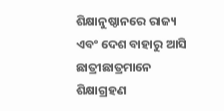ଶିକ୍ଷାନୁଷ୍ଠାନରେ ରାଜ୍ୟ ଏବଂ ଦେଶ ବାହାରୁ ଆସି ଛାତ୍ରୀଛାତ୍ରମାନେ ଶିକ୍ଷାଗ୍ରହଣ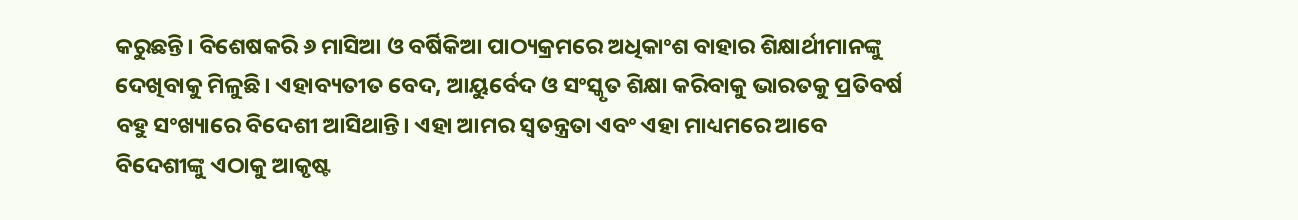କରୁଛନ୍ତି। ବିଶେଷକରି ୬ ମାସିଆ ଓ ବର୍ଷିକିଆ ପାଠ୍ୟକ୍ରମରେ ଅଧିକାଂଶ ବାହାର ଶିକ୍ଷାର୍ଥୀମାନଙ୍କୁ ଦେଖିବାକୁ ମିଳୁଛି। ଏହାବ୍ୟତୀତ ବେଦ, ଆୟୁର୍ବେଦ ଓ ସଂସ୍କୃତ ଶିକ୍ଷା କରିବାକୁ ଭାରତକୁ ପ୍ରତିବର୍ଷ ବହୁ ସଂଖ୍ୟାରେ ବିଦେଶୀ ଆସିଥାନ୍ତି। ଏହା ଆମର ସ୍ବତନ୍ତ୍ରତା ଏବଂ ଏହା ମାଧ୍ୟମରେ ଆବେ ବିଦେଶୀଙ୍କୁ ଏଠାକୁ ଆକୃଷ୍ଟ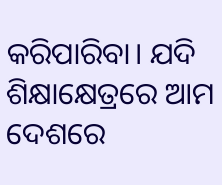କରିପାରିବା। ଯଦି ଶିକ୍ଷାକ୍ଷେତ୍ରରେ ଆମ ଦେଶରେ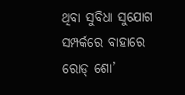ଥିବା ସୁବିଧା ସୁଯୋଗ ସମ୍ପର୍କରେ ବାହାରେ ରୋଡ୍‌ ଶୋ’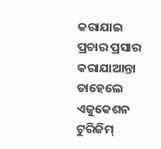କରାଯାଇ ପ୍ରଚାର ପ୍ରସାର କରାଯାଆନ୍ତା ତାହେଲେ ଏଜୁକେଶନ ଟୁରିଜିମ୍‌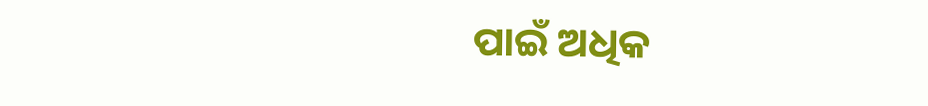ପାଇଁ ଅଧିକ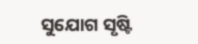ସୁଯୋଗ ସୃଷ୍ଟି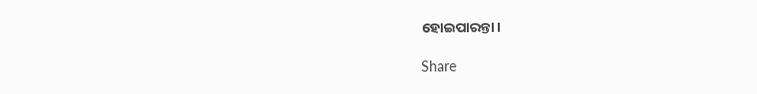ହୋଇପାରନ୍ତା।

Share